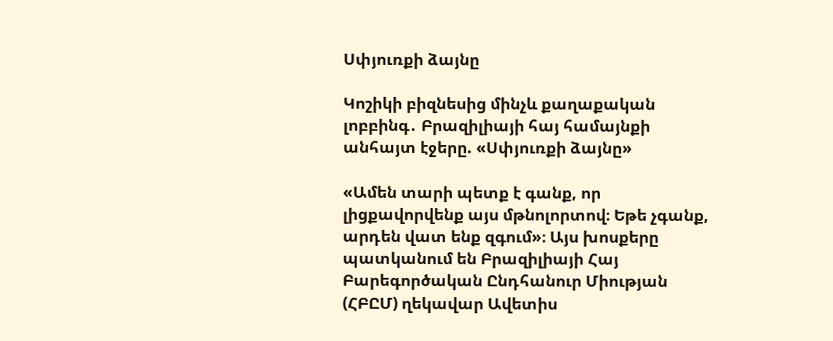Սփյուռքի ձայնը

Կոշիկի բիզնեսից մինչև քաղաքական լոբբինգ․ Բրազիլիայի հայ համայնքի անհայտ էջերը. «Սփյուռքի ձայնը»

«Ամեն տարի պետք է գանք, որ լիցքավորվենք այս մթնոլորտով։ Եթե չգանք, արդեն վատ ենք զգում»։ Այս խոսքերը պատկանում են Բրազիլիայի Հայ Բարեգործական Ընդհանուր Միության (ՀԲԸՄ) ղեկավար Ավետիս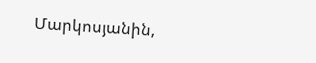Մարկոսյանին,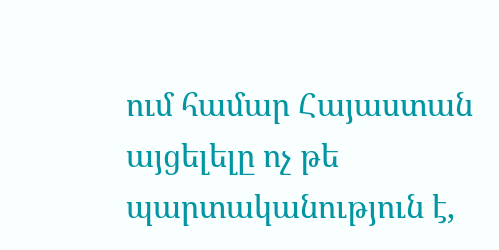ում համար Հայաստան այցելելը ոչ թե պարտականություն է,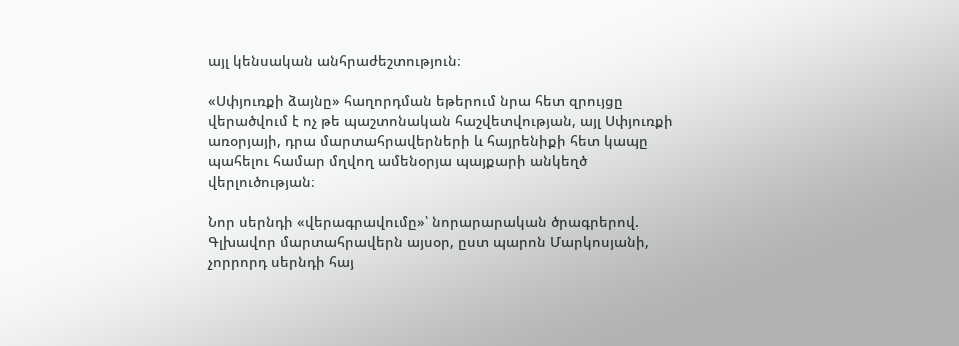այլ կենսական անհրաժեշտություն։

«Սփյուռքի ձայնը» հաղորդման եթերում նրա հետ զրույցը վերածվում է ոչ թե պաշտոնական հաշվետվության, այլ Սփյուռքի առօրյայի, դրա մարտահրավերների և հայրենիքի հետ կապը պահելու համար մղվող ամենօրյա պայքարի անկեղծ վերլուծության։

Նոր սերնդի «վերագրավումը»՝ նորարարական ծրագրերով. Գլխավոր մարտահրավերն այսօր, ըստ պարոն Մարկոսյանի, չորրորդ սերնդի հայ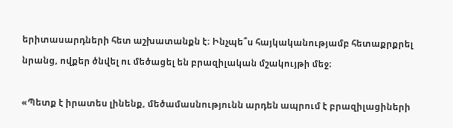երիտասարդների հետ աշխատանքն է։ Ինչպե՞ս հայկականությամբ հետաքրքրել նրանց, ովքեր ծնվել ու մեծացել են բրազիլական մշակույթի մեջ։

«Պետք է իրատես լինենք, մեծամասնությունն արդեն ապրում է բրազիլացիների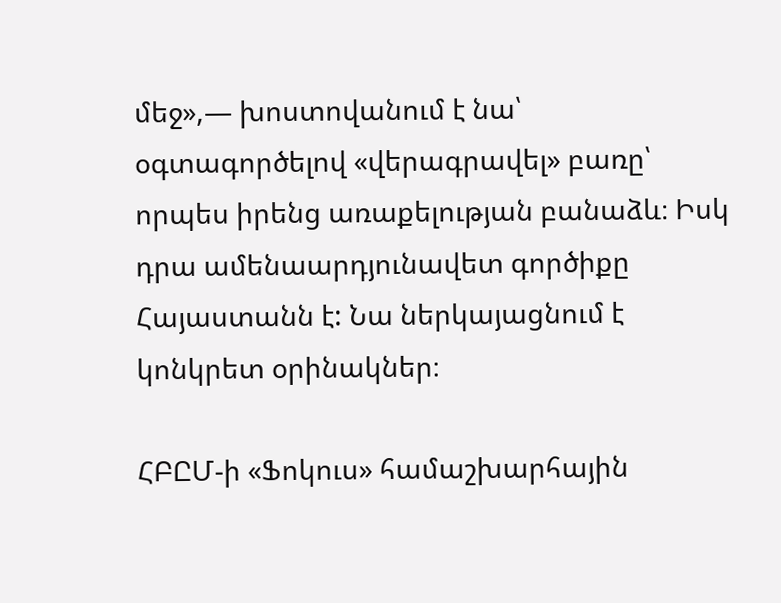մեջ»,— խոստովանում է նա՝ օգտագործելով «վերագրավել» բառը՝ որպես իրենց առաքելության բանաձև։ Իսկ դրա ամենաարդյունավետ գործիքը Հայաստանն է: Նա ներկայացնում է կոնկրետ օրինակներ։

ՀԲԸՄ-ի «Ֆոկուս» համաշխարհային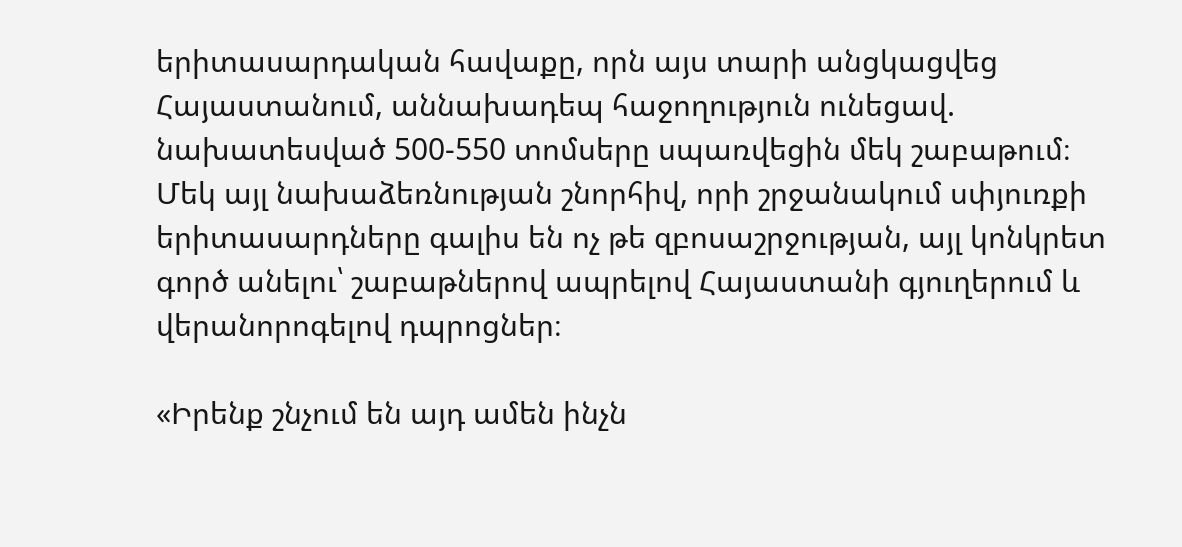երիտասարդական հավաքը, որն այս տարի անցկացվեց Հայաստանում, աննախադեպ հաջողություն ունեցավ. նախատեսված 500-550 տոմսերը սպառվեցին մեկ շաբաթում։ Մեկ այլ նախաձեռնության շնորհիվ, որի շրջանակում սփյուռքի երիտասարդները գալիս են ոչ թե զբոսաշրջության, այլ կոնկրետ գործ անելու՝ շաբաթներով ապրելով Հայաստանի գյուղերում և վերանորոգելով դպրոցներ։

«Իրենք շնչում են այդ ամեն ինչն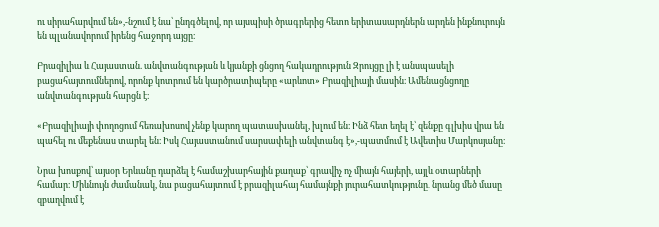ու սիրահարվում են»,-նշում է նա՝ ընդգծելով, որ այսպիսի ծրագրերից հետո երիտասարդներն արդեն ինքնուրույն են պլանավորում իրենց հաջորդ այցը։

Բրազիլիա և Հայաստան. անվտանգության և կյանքի ցնցող հակադրություն Զրույցը լի է անսպասելի բացահայտումներով, որոնք կոտրում են կարծրատիպերը «արևոտ» Բրազիլիայի մասին։ Ամենացնցողը անվտանգության հարցն է։

«Բրազիլիայի փողոցում հեռախոսով չենք կարող պատասխանել, խլում են։ Ինձ հետ եղել է՝ զենքը գլխիս վրա են պահել ու մեքենաս տարել են։ Իսկ Հայաստանում սարսափելի անվտանգ է»,-պատմում է Ավետիս Մարկոսյանը։

Նրա խոսքով՝ այսօր Երևանը դարձել է համաշխարհային քաղաք՝ գրավիչ ոչ միայն հայերի, այլև օտարների համար։ Միևնույն ժամանակ, նա բացահայտում է բրազիլահայ համայնքի յուրահատկությունը․ նրանց մեծ մասը զբաղվում է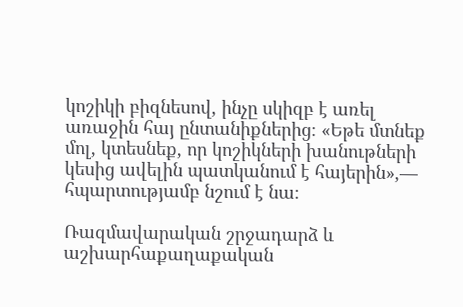կոշիկի բիզնեսով, ինչը սկիզբ է առել առաջին հայ ընտանիքներից։ «Եթե մտնեք մոլ, կտեսնեք, որ կոշիկների խանութների կեսից ավելին պատկանում է հայերին»,— հպարտությամբ նշում է նա։

Ռազմավարական շրջադարձ և աշխարհաքաղաքական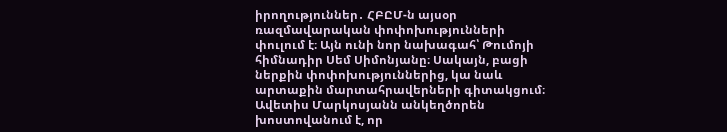իրողություններ․ ՀԲԸՄ-ն այսօր ռազմավարական փոփոխությունների փուլում է։ Այն ունի նոր նախագահ՝ Թումոյի հիմնադիր Սեմ Սիմոնյանը։ Սակայն, բացի ներքին փոփոխություններից, կա նաև արտաքին մարտահրավերների գիտակցում։ Ավետիս Մարկոսյանն անկեղծորեն խոստովանում է, որ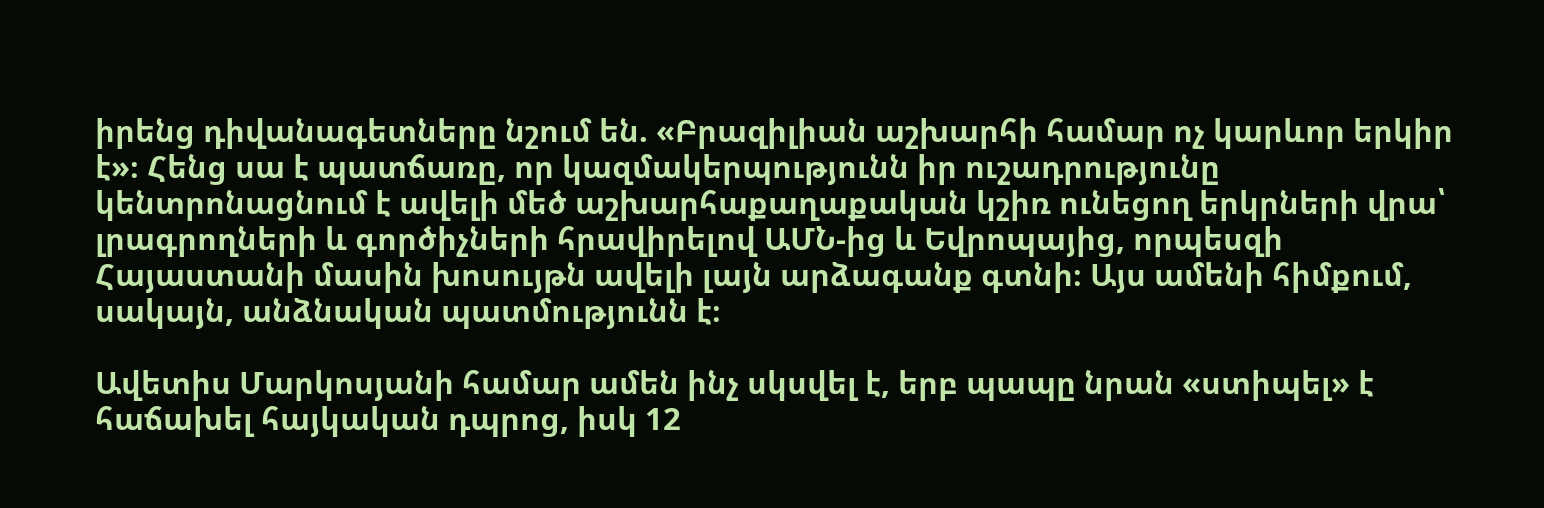իրենց դիվանագետները նշում են. «Բրազիլիան աշխարհի համար ոչ կարևոր երկիր է»։ Հենց սա է պատճառը, որ կազմակերպությունն իր ուշադրությունը կենտրոնացնում է ավելի մեծ աշխարհաքաղաքական կշիռ ունեցող երկրների վրա՝ լրագրողների և գործիչների հրավիրելով ԱՄՆ-ից և Եվրոպայից, որպեսզի Հայաստանի մասին խոսույթն ավելի լայն արձագանք գտնի։ Այս ամենի հիմքում, սակայն, անձնական պատմությունն է։

Ավետիս Մարկոսյանի համար ամեն ինչ սկսվել է, երբ պապը նրան «ստիպել» է հաճախել հայկական դպրոց, իսկ 12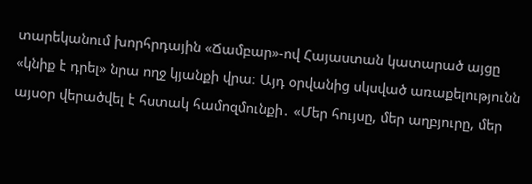տարեկանում խորհրդային «Ճամբար»-ով Հայաստան կատարած այցը «կնիք է դրել» նրա ողջ կյանքի վրա։ Այդ օրվանից սկսված առաքելությունն այսօր վերածվել է հստակ համոզմունքի․ «Մեր հույսը, մեր աղբյուրը, մեր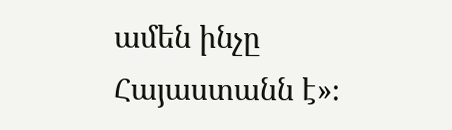ամեն ինչը Հայաստանն է»։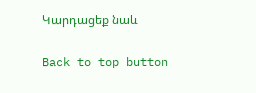Կարդացեք նաև

Back to top button